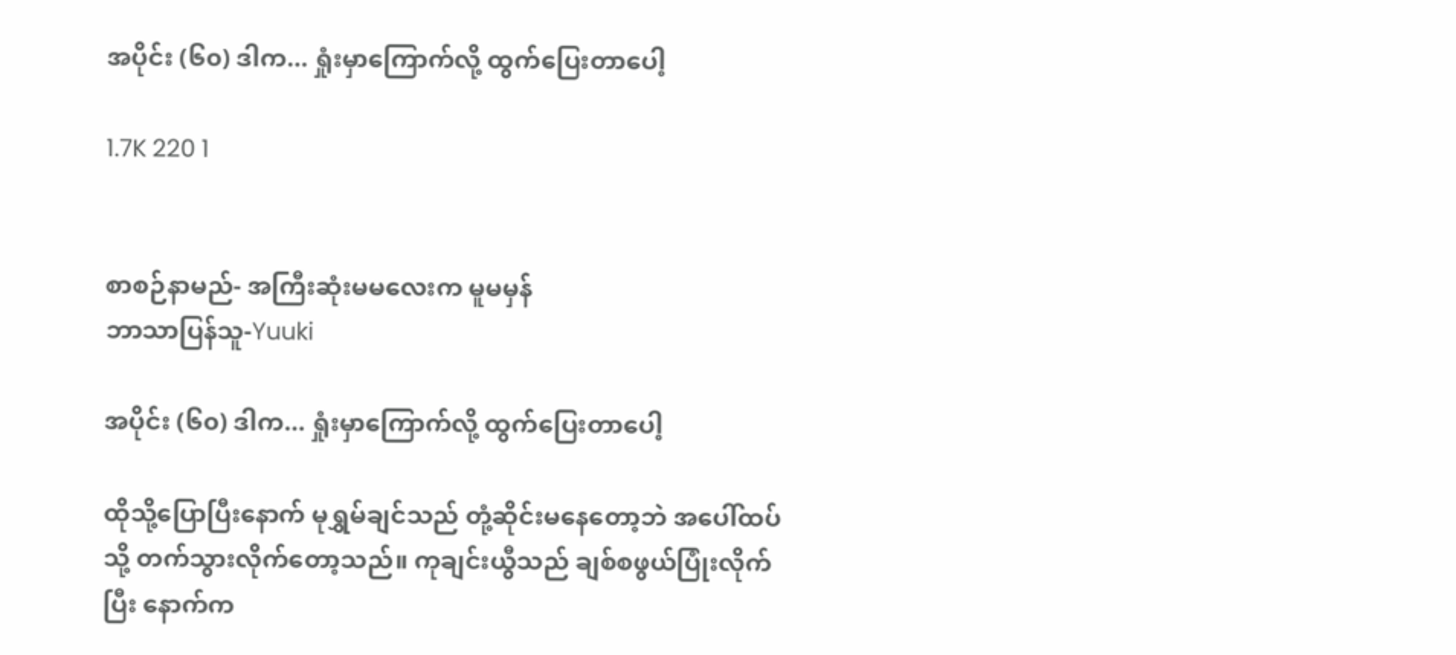အပိုင်း (၆၀) ဒါက... ရှုံးမှာကြောက်လို့ ထွက်ပြေးတာပေါ့

1.7K 220 1


စာစဉ်နာမည်- အကြီးဆုံးမမလေးက မူမမှန်
ဘာသာပြန်သူ-Yuuki

အပိုင်း (၆၀) ဒါက... ရှုံးမှာကြောက်လို့ ထွက်ပြေးတာပေါ့

ထိုသို့ပြောပြီးနောက် မုရွှမ်ချင်သည် တုံ့ဆိုင်းမနေတော့ဘဲ အပေါ်ထပ်သို့ တက်သွားလိုက်တော့သည်။ ကုချင်းယွီသည် ချစ်စဖွယ်ပြုံးလိုက်ပြီး နောက်က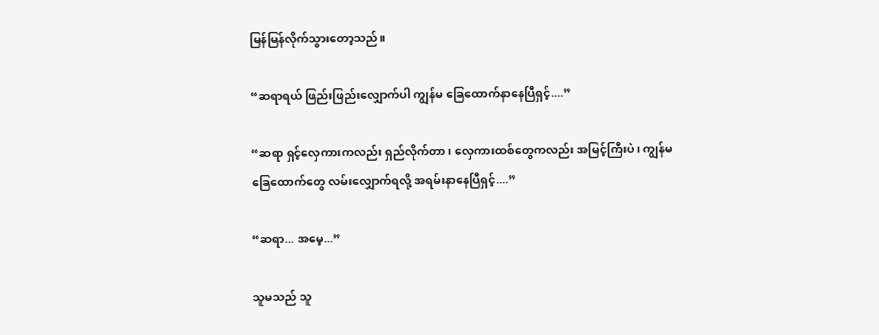မြန်မြန်လိုက်သွားတော့သည်။

“ဆရာရယ် ဖြည်းဖြည်းလျှောက်ပါ ကျွန်မ ခြေထောက်နာနေပြီရှင့်....”

“ဆရာ ရှင့်လှေကားကလည်း ရှည်လိုက်တာ၊ လှေကားထစ်တွေကလည်း အမြင့်ကြီးပဲ၊ ကျွန်မခြေထောက်တွေ လမ်းလျှောက်ရလို့ အရမ်းနာနေပြီရှင့်....”

“ဆရာ... အမေ့...”

သူမသည် သူ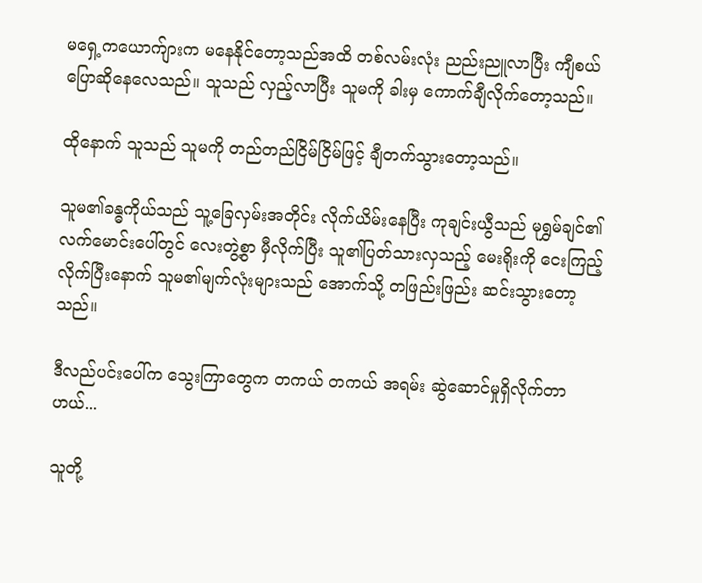မရှေ့ကယောက်ျားက မနေနိုင်တော့သည်အထိ တစ်လမ်းလုံး ညည်းညူလာပြီး ကျီစယ်ပြောဆိုနေလေသည်။ သူသည် လှည့်လာပြီး သူမကို ခါးမှ ကောက်ချီလိုက်တော့သည်။

ထိုနောက် သူသည် သူမကို တည်တည်ငြိမ်ငြိမ်ဖြင့် ချီတက်သွားတော့သည်။

သူမ၏ခန္ဓကိုယ်သည် သူ့ခြေလှမ်းအတိုင်း လိုက်ယိမ်းနေပြီး ကုချင်းယွီသည် မုရွှမ်ချင်၏ လက်မောင်းပေါ်တွင် လေးတွဲ့စွာ မှီလိုက်ပြီး သူ၏ပြတ်သားလှသည့် မေးရိုးကို ငေးကြည့်လိုက်ပြီးနောက် သူမ၏မျက်လုံးများသည် အောက်သို့ တဖြည်းဖြည်း ဆင်းသွားတော့သည်။

ဒီလည်ပင်းပေါ်က သွေးကြာတွေက တကယ် တကယ် အရမ်း ဆွဲဆောင်မှုရှိလိုက်တာဟယ်...

သူတို့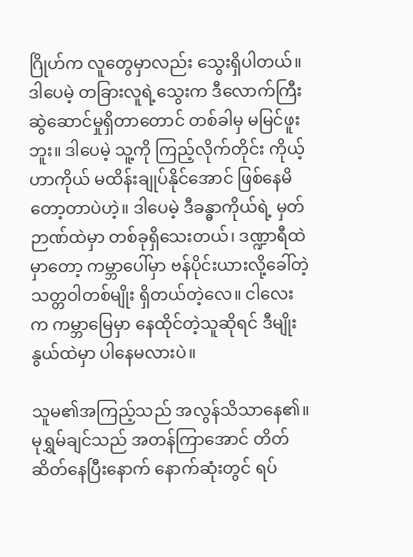ဂြိုဟ်က လူတွေမှာလည်း သွေးရှိပါတယ်။ ဒါပေမဲ့ တခြားလူရဲ့သွေးက ဒီလောက်ကြီး ဆွဲဆောင်မှုရှိတာတောင် တစ်ခါမှ မမြင်ဖူးဘူး။ ဒါပေမဲ့ သူ့ကို ကြည့်လိုက်တိုင်း ကိုယ့်ဟာကိုယ် မထိန်းချုပ်နိုင်အောင် ဖြစ်နေမိတော့တာပဲဟဲ့။ ဒါပေမဲ့ ဒီခန္ဓာကိုယ်ရဲ့ မှတ်ဉာဏ်ထဲမှာ တစ်ခုရှိသေးတယ်၊ ဒဏ္ဍာရီထဲမှာတော့ ကမ္ဘာပေါ်မှာ ဗန်ပိုင်းယားလို့ခေါ်တဲ့ သတ္တဝါတစ်မျိုး ရှိတယ်တဲ့လေ။ ငါလေးက ကမ္ဘာမြေမှာ နေထိုင်တဲ့သူဆိုရင် ဒီမျိုးနွယ်ထဲမှာ ပါနေမလားပဲ။

သူမ၏အကြည့်သည် အလွန်သိသာနေ၏။ မုရွှမ်ချင်သည် အတန်ကြာအောင် တိတ်ဆိတ်နေပြီးနောက် နောက်ဆုံးတွင် ရပ်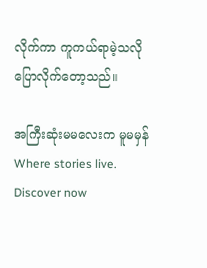လိုက်ကာ ကူကယ်ရာမဲ့သလို ပြောလိုက်တော့သည်။

အကြီးဆုံးမမလေးက မူမမှန်Where stories live. Discover now